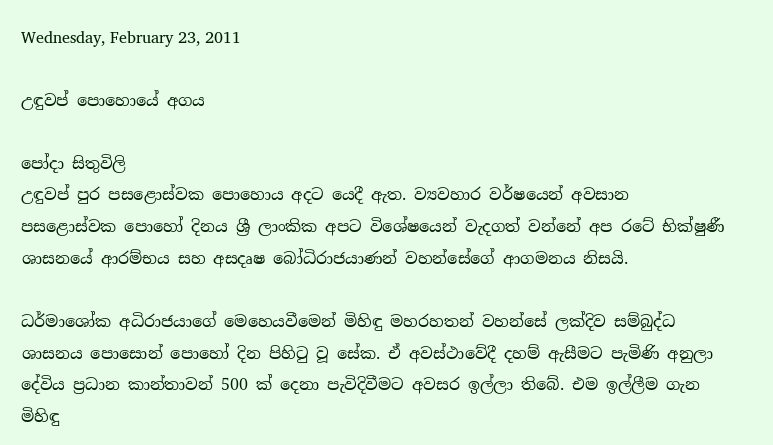Wednesday, February 23, 2011

උඳුවප් පොහොයේ අගය

පෝදා සිතුවිලි
උඳුවප් පුර පසළොස්‌වක පොහොය අදට යෙදී ඇත. ව්‍යවහාර වර්ෂයෙන් අවසාන පසළොස්‌වක පොහෝ දිනය ශ්‍රී ලාංකික අපට විශේෂයෙන් වැදගත් වන්නේ අප රටේ භික්‌ෂුණී ශාසනයේ ආරම්භය සහ අසදෘෂ බෝධිරාජයාණන් වහන්සේගේ ආගමනය නිසයි.

ධර්මාශෝක අධිරාජයාගේ මෙහෙයවීමෙන් මිහිඳු මහරහතන් වහන්සේ ලක්‌දිව සම්බුද්ධ ශාසනය පොසොන් පොහෝ දින පිහිටු වූ සේක. ඒ අවස්‌ථාවේදී දහම් ඇසීමට පැමිණි අනුලා දේවිය ප්‍රධාන කාන්තාවන් 500 ක්‌ දෙනා පැවිදිවීමට අවසර ඉල්ලා තිබේ. එම ඉල්ලීම ගැන මිහිඳු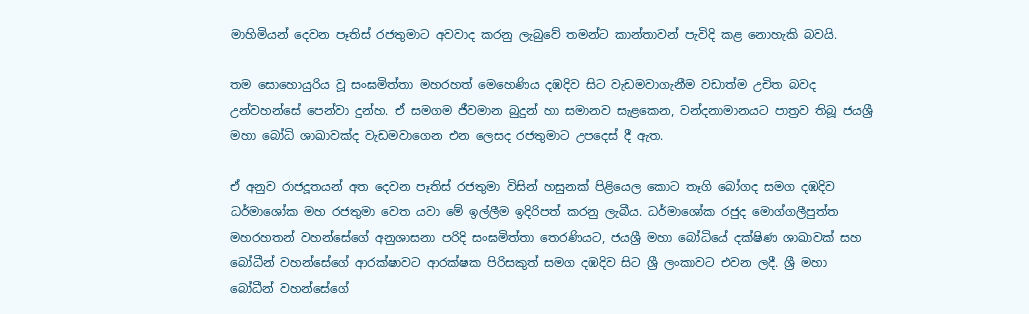මාහිමියන් දෙවන පෑතිස්‌ රජතුමාට අවවාද කරනු ලැබුවේ තමන්ට කාන්තාවන් පැවිදි කළ නොහැකි බවයි.

තම සොහොයුරිය වූ සංඝමිත්තා මහරහත් මෙහෙණිය දඹදිව සිට වැඩමවාගැනීම වඩාත්ම උචිත බවද උන්වහන්සේ පෙන්වා දුන්හ. ඒ සමගම ජීවමාන බුදුන් හා සමානව සැළකෙන, වන්දනාමානයට පාත්‍රව තිබූ ජයශ්‍රී මහා බෝධි ශාඛාවක්‌ද වැඩමවාගෙන එන ලෙසද රජතුමාට උපදෙස්‌ දී ඇත.

ඒ අනුව රාජදූතයන් අත දෙවන පෑතිස්‌ රජතුමා විසින් හසුනක්‌ පිළියෙල කොට තෑගි බෝගද සමග දඹදිව ධර්මාශෝක මහ රජතුමා වෙත යවා මේ ඉල්ලීම ඉදිරිපත් කරනු ලැබීය. ධර්මාශෝක රජුද මොග්ගලීපුත්ත මහරහතන් වහන්සේගේ අනුශාසනා පරිදි සංඝමිත්තා තෙරණියට, ජයශ්‍රී මහා බෝධියේ දක්‌ෂිණ ශාඛාවක්‌ සහ බෝධීන් වහන්සේගේ ආරක්‌ෂාවට ආරක්‌ෂක පිරිසකුත් සමග දඹදිව සිට ශ්‍රී ලංකාවට එවන ලදී. ශ්‍රී මහා බෝධීන් වහන්සේගේ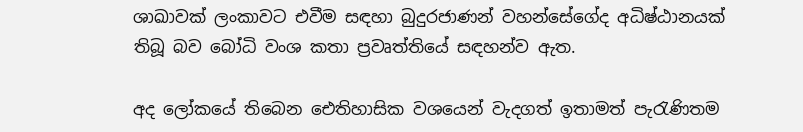ශාඛාවක්‌ ලංකාවට එවීම සඳහා බුදුරජාණන් වහන්සේගේද අධිෂ්ඨානයක්‌ තිබූ බව බෝධි වංශ කතා ප්‍රවෘත්තියේ සඳහන්ව ඇත.

අද ලෝකයේ තිබෙන ඓතිහාසික වශයෙන් වැදගත් ඉතාමත් පැරැණිතම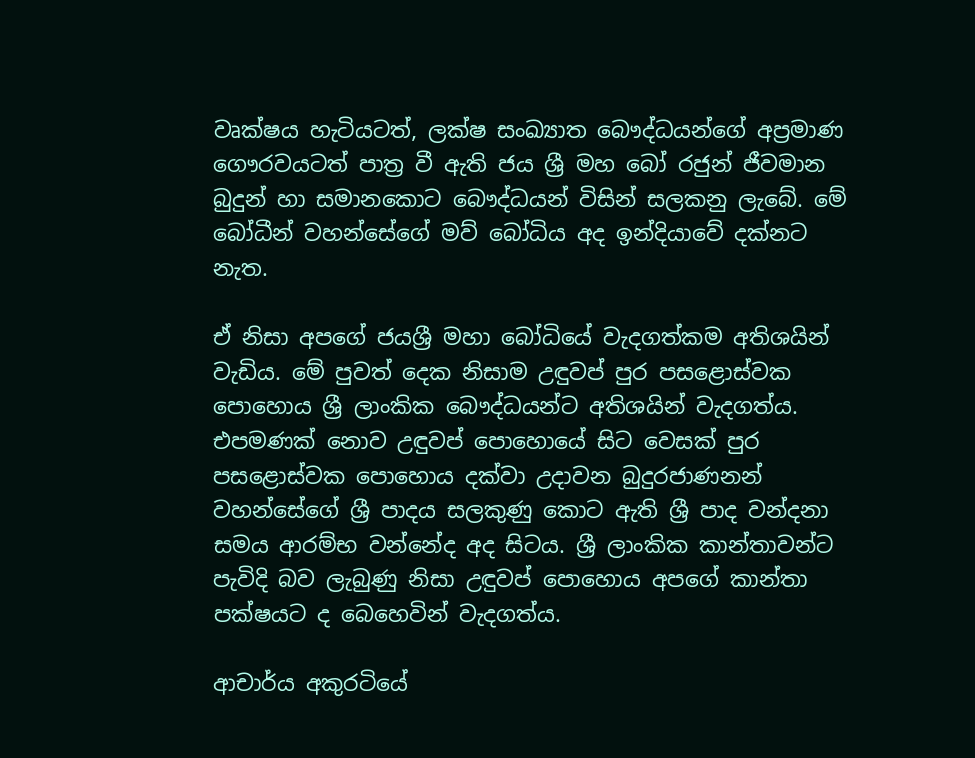වෘක්‌ෂය හැටියටත්, ලක්‌ෂ සංඛ්‍යාත බෞද්ධයන්ගේ අප්‍රමාණ ගෞරවයටත් පාත්‍ර වී ඇති ජය ශ්‍රී මහ බෝ රජුන් ජීවමාන බුදුන් හා සමානකොට බෞද්ධයන් විසින් සලකනු ලැබේ. මේ බෝධීන් වහන්සේගේ මව් බෝධිය අද ඉන්දියාවේ දක්‌නට නැත.

ඒ නිසා අපගේ ජයශ්‍රී මහා බෝධියේ වැදගත්කම අතිශයින් වැඩිය. මේ පුවත් දෙක නිසාම උඳුවප් පුර පසළොස්‌වක පොහොය ශ්‍රී ලාංකික බෞද්ධයන්ට අතිශයින් වැදගත්ය. එපමණක්‌ නොව උඳුවප් පොහොයේ සිට වෙසක්‌ පුර පසළොස්‌වක පොහොය දක්‌වා උදාවන බුදුරජාණනන් වහන්සේගේ ශ්‍රී පාදය සලකුණු කොට ඇති ශ්‍රී පාද වන්දනා සමය ආරම්භ වන්නේද අද සිටය. ශ්‍රී ලාංකික කාන්තාවන්ට පැවිදි බව ලැබුණු නිසා උඳුවප් පොහොය අපගේ කාන්තා පක්‌ෂයට ද බෙහෙවින් වැදගත්ය.

ආචාර්ය අකුරටියේ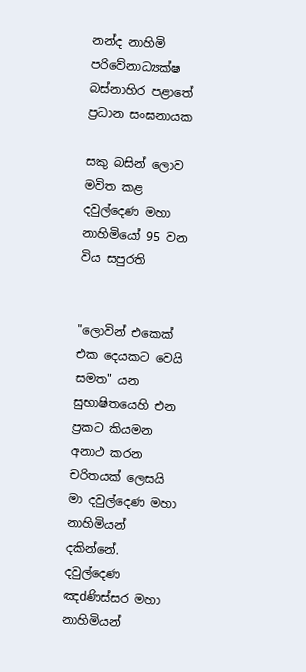නන්ද නාහිමි
පරිවේනාධ්‍යක්‌ෂ බස්‌නාහිර පළාතේ
ප්‍රධාන සංඝනායක

සකු බසින් ලොව මවිත කළ දවුල්දෙණ මහා නාහිමියෝ 95 වන විය සපුරති


"ලොවින් එකෙක්‌ එක දෙයකට වෙයි සමත" යන සුභාෂිතයෙහි එන ප්‍රකට කියමන අනාථ කරන චරිතයක්‌ ලෙසයි මා දවුල්දෙණ මහා නාහිමියන් දකින්නේ. දවුල්දෙණ ඤdණිස්‌සර මහා නාහිමියන්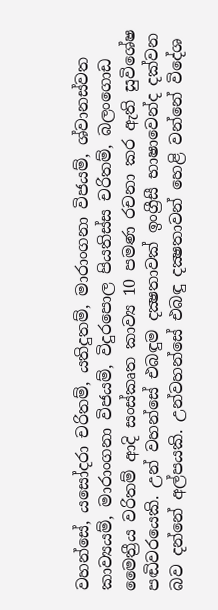වහන්සේ, යසෝදරා චරිතම්, යතිදුතම්, මාරාංගනා විජයම්, ශ්වානස්‌වත කාව්‍යයම්, මාරාංගනා විජයම්, විදුරපොල පියතිස්‌ස චරිතම්, බලංගොඩ මෛත්‍රීය වරිතම් ආදි සංස්‌කෘත කාව්‍ය 10 පමණ රචනා කර ඇති සුවිශේෂ පඬිවරයෙකි. උන් වහන්සේ එබඳුම දක්‍ෂතාවක්‌ ඉංග්‍රීසී භාෂාවෙන්ද දක්‌වන බව දන්නේ අල්පයකි. උන්වහන්සේ එබඳු දක්‍ෂතාවන් හෙළි වන්නේ විදේශ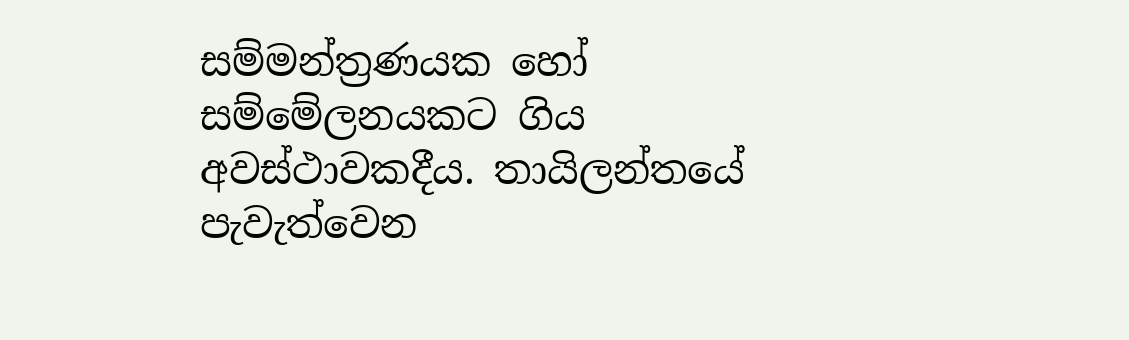සම්මන්ත්‍රණයක හෝ සම්මේලනයකට ගිය අවස්‌ථාවකදීය. තායිලන්තයේ පැවැත්වෙන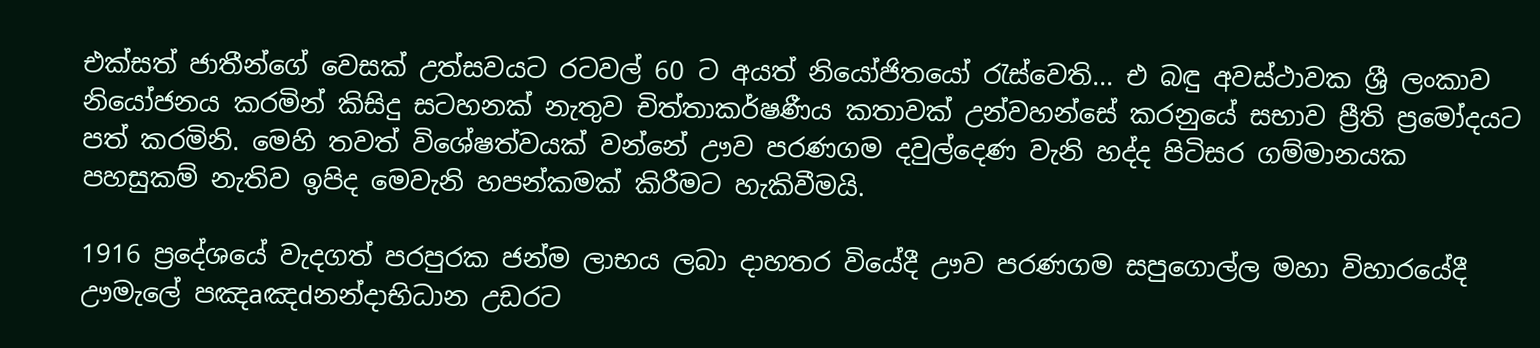එක්‌සත් ජාතීන්ගේ වෙසක්‌ උත්සවයට රටවල් 60 ට අයත් නියෝජිතයෝ රැස්‌වෙති... එ බඳු අවස්‌ථාවක ශ්‍රී ලංකාව නියෝජනය කරමින් කිසිදු සටහනක්‌ නැතුව චිත්තාකර්ෂණීය කතාවක්‌ උන්වහන්සේ කරනුයේ සභාව ප්‍රීති ප්‍රමෝදයට පත් කරමිනි. මෙහි තවත් විශේෂත්වයක්‌ වන්නේ ඌව පරණගම දවුල්දෙණ වැනි හද්ද පිටිසර ගම්මානයක පහසුකම් නැතිව ඉපිද මෙවැනි හපන්කමක්‌ කිරීමට හැකිවීමයි.

1916 ප්‍රදේශයේ වැදගත් පරපුරක ජන්ම ලාභය ලබා දාහතර වියේදී ඌව පරණගම සපුගොල්ල මහා විහාරයේදී ඌමැලේ පඤaඤdනන්දාභිධාන උඩරට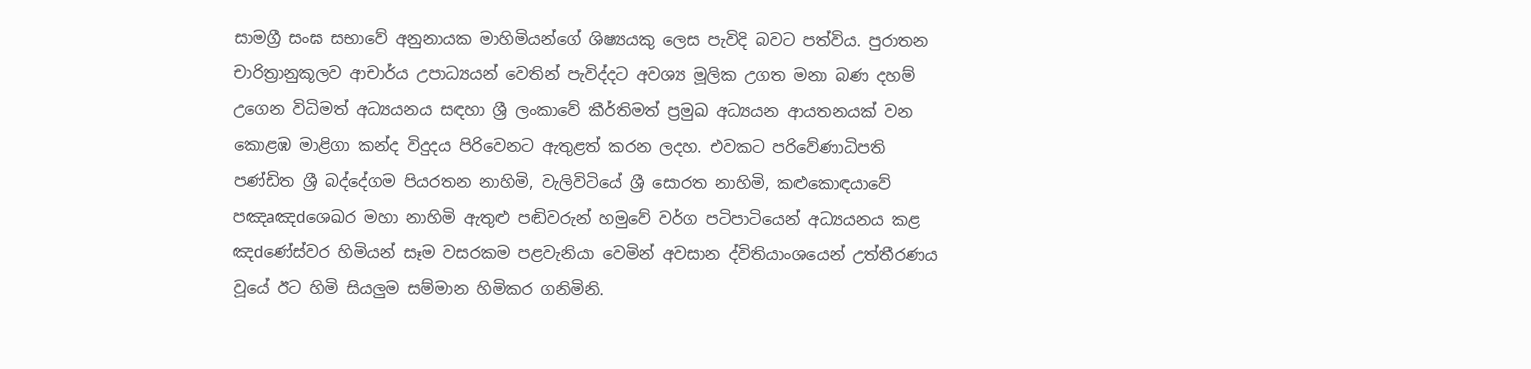සාමග්‍රී සංඝ සභාවේ අනුනායක මාහිමියන්ගේ ශිෂ්‍යයකු ලෙස පැවිදි බවට පත්විය. පුරාතන චාරිත්‍රානුකූලව ආචාර්ය උපාධ්‍යයන් වෙතින් පැවිද්දට අවශ්‍ය මූලික උගත මනා බණ දහම් උගෙන විධිමත් අධ්‍යයනය සඳහා ශ්‍රී ලංකාවේ කීර්තිමත් ප්‍රමුඛ අධ්‍යයන ආයතනයක්‌ වන කොළඹ මාළිගා කන්ද විදුදය පිරිවෙනට ඇතුළත් කරන ලදහ. එවකට පරිවේණාධිපති පණ්‌ඩිත ශ්‍රී බද්දේගම පියරතන නාහිමි, වැලිවිටියේ ශ්‍රී සොරත නාහිමි, කළුකොඳයාවේ පඤaඤdශෙඛර මහා නාහිමි ඇතුළු පඬිවරුන් හමුවේ වර්ග පටිපාටියෙන් අධ්‍යයනය කළ ඤdණේස්‌වර හිමියන් සෑම වසරකම පළවැනියා වෙමින් අවසාන ද්විතියාංශයෙන් උත්තීරණය වූයේ ඊට හිමි සියලුම සම්මාන හිමිකර ගනිමිනි.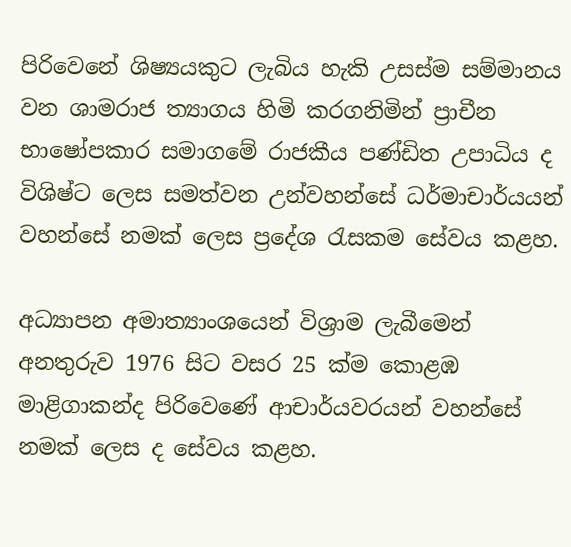පිරිවෙනේ ශිෂ්‍යයකුට ලැබිය හැකි උසස්‌ම සම්මානය වන ශාමරාජ ත්‍යාගය හිමි කරගනිමින් ප්‍රාචීන භාෂෝපකාර සමාගමේ රාජකීය පණ්‌ඩිත උපාධිය ද විශිෂ්ට ලෙස සමත්වන උන්වහන්සේ ධර්මාචාර්යයන් වහන්සේ නමක්‌ ලෙස ප්‍රදේශ රැසකම සේවය කළහ.

අධ්‍යාපන අමාත්‍යාංශයෙන් විශ්‍රාම ලැබීමෙන් අනතුරුව 1976 සිට වසර 25 ක්‌ම කොළඹ මාළිගාකන්ද පිරිවෙණේ ආචාර්යවරයන් වහන්සේ නමක්‌ ලෙස ද සේවය කළහ.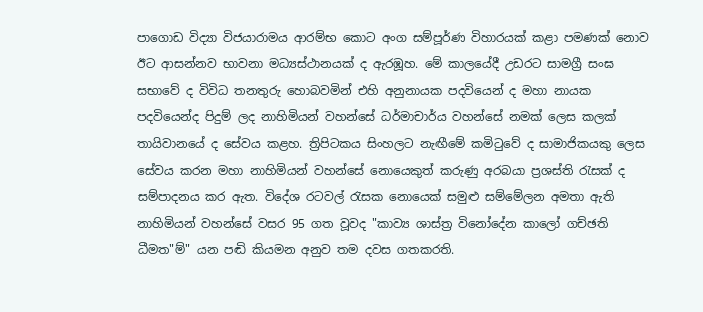පාගොඩ විද්‍යා විජයාරාමය ආරම්භ කොට අංග සම්පූර්ණ විහාරයක්‌ කළා පමණක්‌ නොව ඊට ආසන්නව භාවනා මධ්‍යස්‌ථානයක්‌ ද ඇරඹූහ. මේ කාලයේදී උඩරට සාමග්‍රී සංඝ සභාවේ ද විවිධ තනතුරු හොබවමින් එහි අනුනායක පදවියෙන් ද මහා නායක පදවියෙන්ද පිදුම් ලද නාහිමියන් වහන්සේ ධර්මාචාර්ය වහන්සේ නමක්‌ ලෙස කලක්‌ තායිවානයේ ද සේවය කළහ. ත්‍රිපිටකය සිංහලට නැඟීමේ කමිටුවේ ද සාමාජිකයකු ලෙස සේවය කරන මහා නාහිමියන් වහන්සේ නොයෙකුත් කරුණු අරබයා ප්‍රශස්‌ති රැසක්‌ ද සම්පාදනය කර ඇත. විදේශ රටවල් රැසක නොයෙක්‌ සමුළු සම්මේලන අමතා ඇති නාහිමියන් වහන්සේ වසර 95 ගත වූවද "කාව්‍ය ශාස්‌ත්‍ර විනෝදේන කාලෝ ගච්ඡති ධීමත"ම්" යන පඬි කියමන අනුව තම දවස ගතකරති.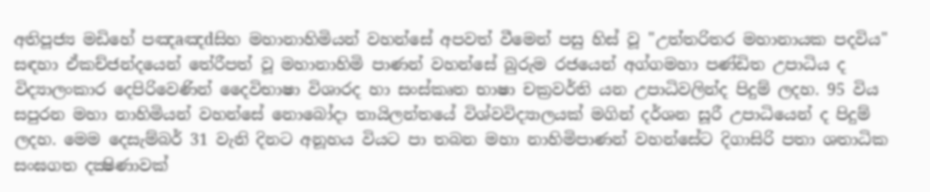අතිපූජ්‍ය මඩිහේ පඤaඤdසිහ මහානාහිමියන් වහන්සේ අපවත් වීමෙන් පසු හිස්‌ වූ "උත්තරිතර මහානායක පදවිය" සඳහා ඒකච්ජන්දයෙන් තේරීපත් වූ මහානාහිමි පාණන් වහන්සේ බුරුම රජයෙන් අග්ගමහා පණ්‌ඩිත උපාධිය ද විද්‍යාලංකාර දෙපිරිවෙණින් දෛවිභාෂා විශාරද හා සංස්‌කෘත භාෂා චක්‍රවර්ති යන උපාධිවලින්ද පිදුම් ලදහ. 95 විය සපුරන මහා නාහිමියන් වහන්සේ නොබෝදා තායිලන්තයේ විශ්වවිද්‍යාලයක්‌ මගින් දර්ශන සූරී උපාධියෙන් ද පිදුම් ලදහ. මෙම දෙසැම්බර් 31 වැනි දිනට අනූහය වියට පා තබන මහා නාහිමිපාණන් වහන්සේට දිගාසිරි පතා ශතාධික සංඝගත දක්‍ෂිණාවක්‌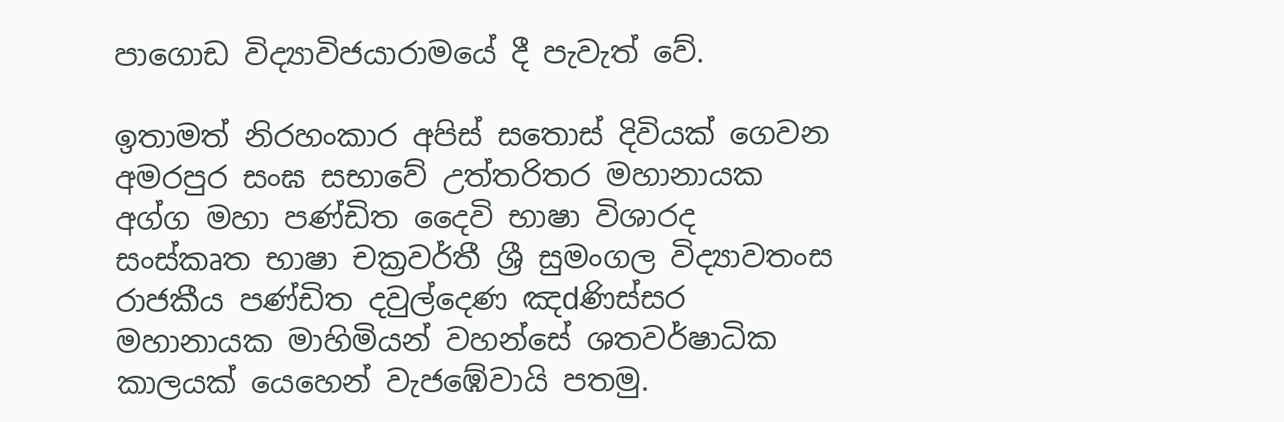පාගොඩ විද්‍යාවිජයාරාමයේ දී පැවැත් වේ.

ඉතාමත් නිරහංකාර අපිස්‌ සතොස්‌ දිවියක්‌ ගෙවන අමරපුර සංඝ සභාවේ උත්තරිතර මහානායක අග්ග මහා පණ්‌ඩිත දෛවි භාෂා විශාරද සංස්‌කෘත භාෂා චක්‍රවර්තී ශ්‍රී සුමංගල විද්‍යාවතංස රාජකීය පණ්‌ඩිත දවුල්දෙණ ඤdණිස්‌සර මහානායක මාහිමියන් වහන්සේ ශතවර්ෂාධික කාලයක්‌ යෙහෙන් වැජඹේවායි පතමු.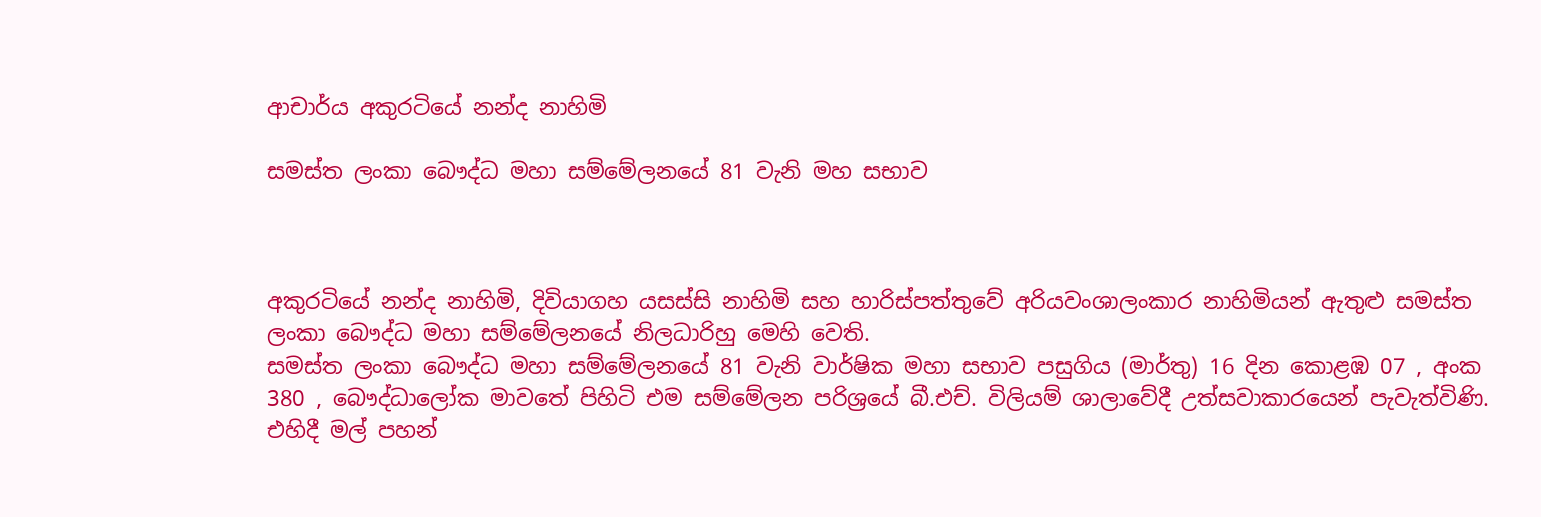ආචාර්ය අකුරටියේ නන්ද නාහිමි

සමස්ත ලංකා බෞද්ධ මහා සම්මේලනයේ 81 වැනි මහ සභාව



අකුරටියේ නන්ද නාහිමි, දිවියාගහ යසස්සි නාහිමි සහ හාරිස්පත්තුවේ අරියවංශාලංකාර නාහිමියන් ඇතුළු සමස්ත ලංකා බෞද්ධ මහා සම්මේලනයේ නිලධාරිහු මෙහි වෙති.
සමස්ත ලංකා බෞද්ධ මහා සම්මේලනයේ 81 වැනි වාර්ෂික මහා සභාව පසුගිය (මාර්තු) 16 දින කොළඹ 07 , අංක 380 , බෞද්ධාලෝක මාවතේ පිහිටි එම සම්මේලන පරිශ්‍රයේ බී.එච්. විලියම් ශාලාවේදී උත්සවාකාරයෙන් පැවැත්විණි. එහිදී මල් පහන්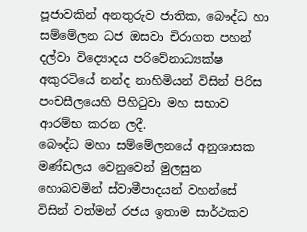පූජාවකින් අනතුරුව ජාතික, බෞද්ධ හා සම්මේලන ධජ ඔසවා චිරාගත පහන් දල්වා විද්‍යොදය පරිවේනාධ්‍යක්ෂ අකුරටියේ නන්ද නාහිමියන් විසින් පිරිස පංචසීලයෙහි පිහිටුවා මහ සභාව ආරම්භ කරන ලදී.
බෞද්ධ මහා සම්මේලනයේ අනුශාසක මණ්ඩලය වෙනුවෙන් මුලසුන හොබවමින් ස්වාමීපාදයන් වහන්සේ විසින් වත්මන් රජය ඉතාම සාර්ථකව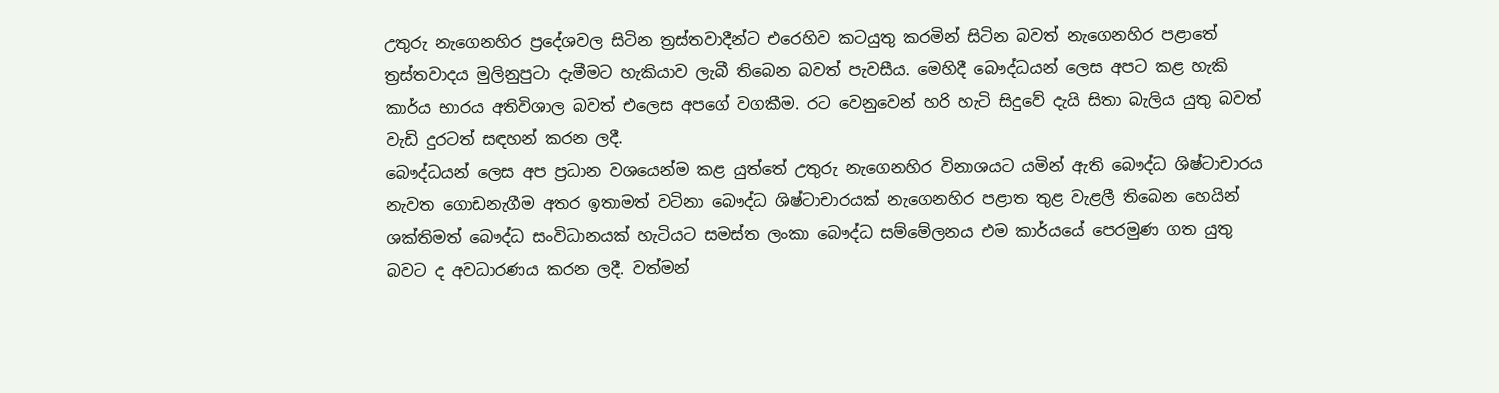උතුරු නැගෙනහිර ප්‍රදේශවල සිටින ත්‍රස්තවාදීන්ට එරෙහිව කටයුතු කරමින් සිටින බවත් නැගෙනහිර පළාතේ ත්‍රස්තවාදය මුලිනුපුටා දැමීමට හැකියාව ලැබී තිබෙන බවත් පැවසීය. මෙහිදී බෞද්ධයන් ලෙස අපට කළ හැකි කාර්ය භාරය අතිවිශාල බවත් එලෙස අපගේ වගකීම. රට වෙනුවෙන් හරි හැටි සිදුවේ දැයි සිතා බැලිය යුතු බවත් වැඩි දුරටත් සඳහන් කරන ලදී.
බෞද්ධයන් ලෙස අප ප්‍රධාන වශයෙන්ම කළ යුත්තේ උතුරු නැගෙනහිර විනාශයට යමින් ඇති බෞද්ධ ශිෂ්ටාචාරය නැවත ගොඩනැගීම අතර ඉතාමත් වටිනා බෞද්ධ ශිෂ්ටාචාරයක් නැගෙනහිර පළාත තුළ වැළලී තිබෙන හෙයින් ශක්තිමත් බෞද්ධ සංවිධානයක් හැටියට සමස්ත ලංකා බෞද්ධ සම්මේලනය එම කාර්යයේ පෙරමුණ ගත යුතු බවට ද අවධාරණය කරන ලදී. වත්මන්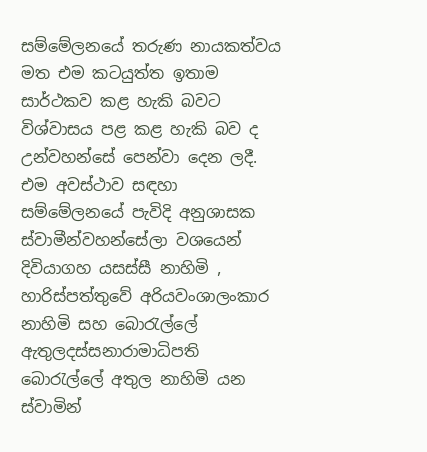සම්මේලනයේ තරුණ නායකත්වය මත එම කටයුත්ත ඉතාම සාර්ථකව කළ හැකි බවට විශ්වාසය පළ කළ හැකි බව ද උන්වහන්සේ පෙන්වා දෙන ලදී.
එම අවස්ථාව සඳහා සම්මේලනයේ පැවිදි අනුශාසක ස්වාමීන්වහන්සේලා වශයෙන් දිවියාගහ යසස්සී නාහිමි , හාරිස්පත්තුවේ අරියවංශාලංකාර නාහිමි සහ බොරැල්ලේ ඇතුලදස්සනාරාමාධිපති බොරැල්ලේ අතුල නාහිමි යන ස්වාමින්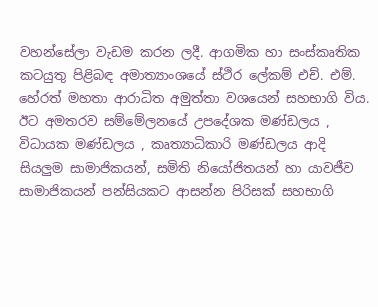වහන්සේලා වැඩම කරන ලදී. ආගමික හා සංස්කෘතික කටයුතු පිළිබඳ අමාත්‍යාංශයේ ස්ථිර ලේකම් එච්. එම්. හේරත් මහතා ආරාධිත අමුත්තා වශයෙන් සහභාගි විය. ඊට අමතරව සම්මේලනයේ උපදේශක මණ්ඩලය , විධායක මණ්ඩලය , කෘත්‍යාධිකාරි මණ්ඩලය ආදි සියලුම සාමාජිකයන්, සමිති නියෝජිතයන් හා යාවජීව සාමාජිකයන් පන්සියකට ආසන්න පිරිසක් සහභාගි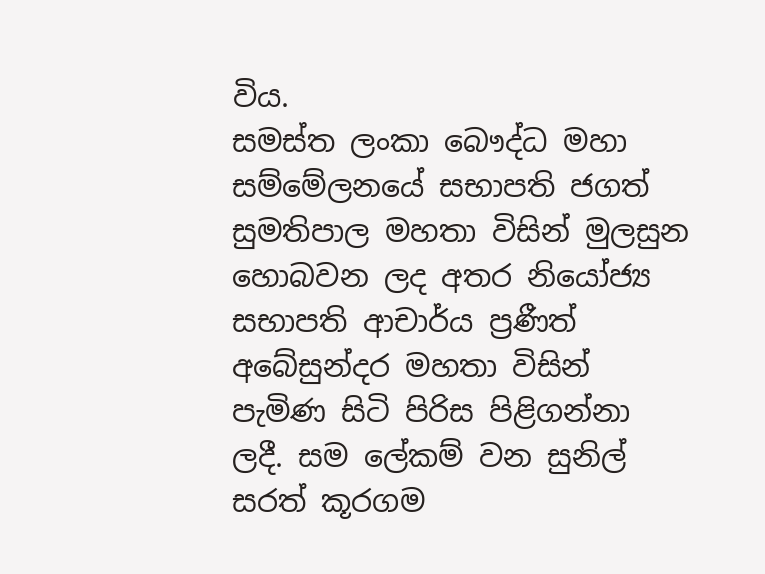විය.
සමස්ත ලංකා බෞද්ධ මහා සම්මේලනයේ සභාපති ජගත් සුමතිපාල මහතා විසින් මුලසුන හොබවන ලද අතර නියෝජ්‍ය සභාපති ආචාර්ය ප්‍රණීත් අබේසුන්දර මහතා විසින් පැමිණ සිටි පිරිස පිළිගන්නා ලදී. සම ලේකම් වන සුනිල් සරත් කූරගම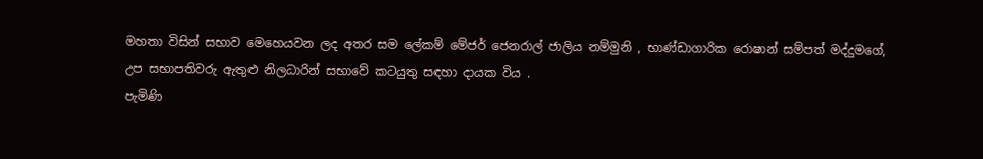මහතා විසින් සභාව මෙහෙයවන ලද අතර සම ලේකම් මේජර් ජෙනරාල් ජාලිය නම්මුනි , භාණ්ඩාගාරික රොෂාන් සම්පත් මද්දුමගේ, උප සභාපතිවරු ඇතුළු නිලධාරින් සභාවේ කටයුතු සඳහා දායක විය .
පැමිණි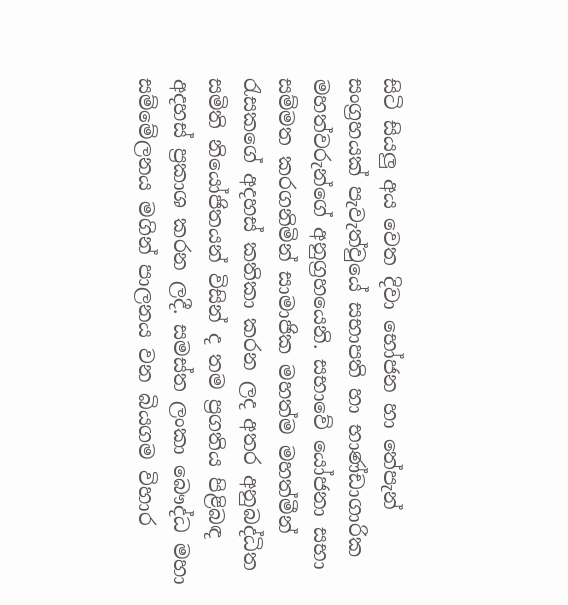සිටි සියලු අය වෙත දිවා භෝජන හා තේපැන් සංග්‍රහයක් පැවැත්වුයේ සභාපති හා භාණ්ඩාගාරික මහත්වරුන්ගේ අනුග්‍රහයෙනි. සභාවේ යෝජනා සභා සම්මත කරගනිමින් සාමාජික මහත්ම මහත්මීන් රැසකගේ අදහස් කතිකා කරන ලද අතර අනුබද්ධිත සමිති නියෝජිතයන් විසින් ද තම ප්‍රගතිය පිළිබඳ අදහස් ප්‍රකාශ කරන ලදී. සමස්ත ලංකා බෞද්ධ මහා සම්මේලනය මගින් පාලනය වන බියගම විහාර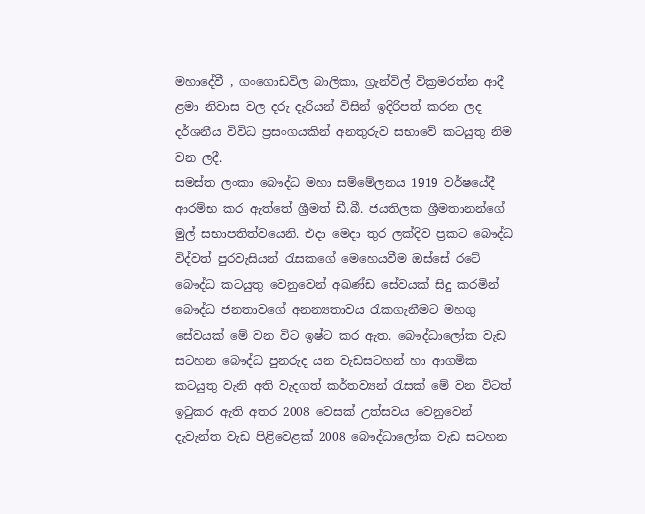මහාදේවී , ගංගොඩවිල බාලිකා, ග්‍රැන්විල් වික්‍රමරත්න ආදී ළමා නිවාස වල දරු දැරියන් විසින් ඉදිරිපත් කරන ලද දර්ශනීය විවිධ ප්‍රසංගයකින් අනතුරුව සභාවේ කටයුතු නිම වන ලදී.
සමස්ත ලංකා බෞද්ධ මහා සම්මේලනය 1919 වර්ෂයේදී ආරම්භ කර ඇත්තේ ශ්‍රීමත් ඩී.බී. ජයතිලක ශ්‍රීමතානන්ගේ මුල් සභාපතිත්වයෙනි. එදා මෙදා තුර ලක්දිව ප්‍රකට බෞද්ධ විද්වත් පුරවැසියන් රැසකගේ මෙහෙයවීම ඔස්සේ රටේ බෞද්ධ කටයුතු වෙනුවෙන් අඛණ්ඩ සේවයක් සිදු කරමින් බෞද්ධ ජනතාවගේ අනන්‍යතාවය රැකගැනීමට මහගු සේවයක් මේ වන විට ඉෂ්ට කර ඇත. බෞද්ධාලෝක වැඩ සටහන බෞද්ධ පුනරුද යන වැඩසටහන් හා ආගමික කටයුතු වැනි අති වැදගත් කර්තව්‍යන් රැසක් මේ වන විටත් ඉටුකර ඇති අතර 2008 වෙසක් උත්සවය වෙනුවෙන් දැවැන්ත වැඩ පිළිවෙළක් 2008 බෞද්ධාලෝක වැඩ සටහන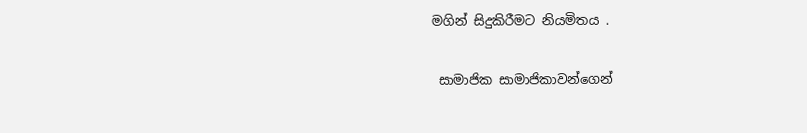මගින් සිදුකිරීමට නියමිතය .

 සාමාජික සාමාජිකාවන්ගෙන්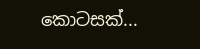කොටසක්...